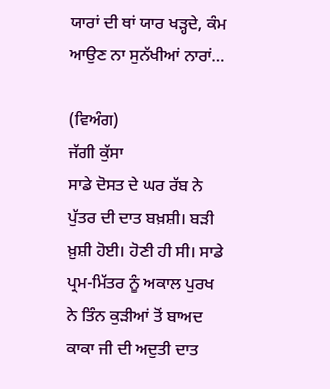ਯਾਰਾਂ ਦੀ ਥਾਂ ਯਾਰ ਖੜ੍ਹਦੇ, ਕੰਮ ਆਉਣ ਨਾ ਸੁਨੱਖੀਆਂ ਨਾਰਾਂ…

(ਵਿਅੰਗ)
ਜੱਗੀ ਕੁੱਸਾ
ਸਾਡੇ ਦੋਸਤ ਦੇ ਘਰ ਰੱਬ ਨੇ ਪੁੱਤਰ ਦੀ ਦਾਤ ਬਖ਼ਸ਼ੀ। ਬੜੀ ਖ਼ੁਸ਼ੀ ਹੋਈ। ਹੋਣੀ ਹੀ ਸੀ। ਸਾਡੇ ਪ੍ਰਮ-ਮਿੱਤਰ ਨੂੰ ਅਕਾਲ ਪੁਰਖ ਨੇ ਤਿੰਨ ਕੁੜੀਆਂ ਤੋਂ ਬਾਅਦ ਕਾਕਾ ਜੀ ਦੀ ਅਦੁਤੀ ਦਾਤ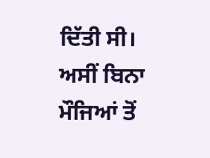ਦਿੱਤੀ ਸੀ। ਅਸੀਂ ਬਿਨਾ ਮੌਜਿਆਂ ਤੋਂ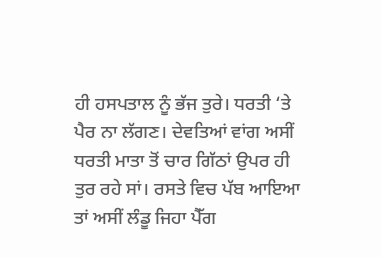ਹੀ ਹਸਪਤਾਲ ਨੂੰ ਭੱਜ ਤੁਰੇ। ਧਰਤੀ ‘ਤੇ ਪੈਰ ਨਾ ਲੱਗਣ। ਦੇਵਤਿਆਂ ਵਾਂਗ ਅਸੀਂ ਧਰਤੀ ਮਾਤਾ ਤੋਂ ਚਾਰ ਗਿੱਠਾਂ ਉਪਰ ਹੀ ਤੁਰ ਰਹੇ ਸਾਂ। ਰਸਤੇ ਵਿਚ ਪੱਬ ਆਇਆ ਤਾਂ ਅਸੀਂ ਲੰਡੂ ਜਿਹਾ ਪੈੱਗ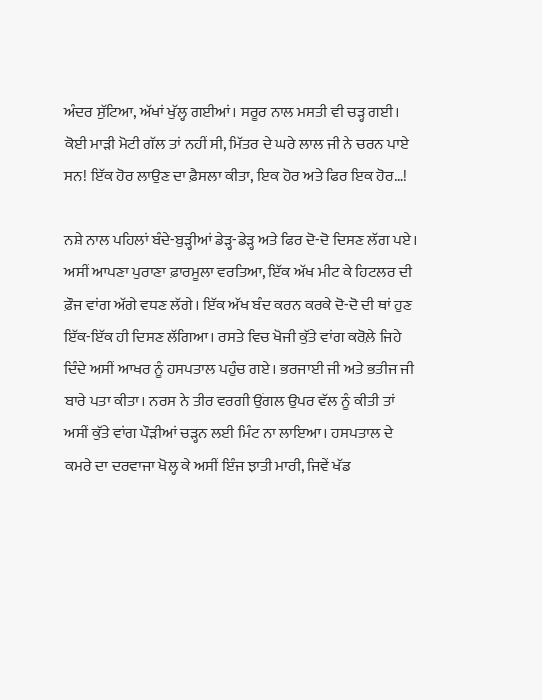ਅੰਦਰ ਸੁੱਟਿਆ, ਅੱਖਾਂ ਖੁੱਲ੍ਹ ਗਈਆਂ। ਸਰੂਰ ਨਾਲ ਮਸਤੀ ਵੀ ਚੜ੍ਹ ਗਈ। ਕੋਈ ਮਾੜੀ ਮੋਟੀ ਗੱਲ ਤਾਂ ਨਹੀਂ ਸੀ, ਮਿੱਤਰ ਦੇ ਘਰੇ ਲਾਲ ਜੀ ਨੇ ਚਰਨ ਪਾਏ ਸਨ! ਇੱਕ ਹੋਰ ਲਾਉਣ ਦਾ ਫ਼ੈਸਲਾ ਕੀਤਾ, ਇਕ ਹੋਰ ਅਤੇ ਫਿਰ ਇਕ ਹੋਰ…!

ਨਸ਼ੇ ਨਾਲ ਪਹਿਲਾਂ ਬੰਦੇ-ਬੁੜ੍ਹੀਆਂ ਡੇੜ੍ਹ-ਡੇੜ੍ਹ ਅਤੇ ਫਿਰ ਦੋ-ਦੋ ਦਿਸਣ ਲੱਗ ਪਏ। ਅਸੀਂ ਆਪਣਾ ਪੁਰਾਣਾ ਫ਼ਾਰਮੂਲਾ ਵਰਤਿਆ, ਇੱਕ ਅੱਖ ਮੀਟ ਕੇ ਹਿਟਲਰ ਦੀ ਫ਼ੌਜ ਵਾਂਗ ਅੱਗੇ ਵਧਣ ਲੱਗੇ। ਇੱਕ ਅੱਖ ਬੰਦ ਕਰਨ ਕਰਕੇ ਦੋ-ਦੋ ਦੀ ਥਾਂ ਹੁਣ ਇੱਕ-ਇੱਕ ਹੀ ਦਿਸਣ ਲੱਗਿਆ। ਰਸਤੇ ਵਿਚ ਖੋਜੀ ਕੁੱਤੇ ਵਾਂਗ ਕਰੋਲ਼ੇ ਜਿਹੇ ਦਿੰਦੇ ਅਸੀਂ ਆਖਰ ਨੂੰ ਹਸਪਤਾਲ ਪਹੁੰਚ ਗਏ। ਭਰਜਾਈ ਜੀ ਅਤੇ ਭਤੀਜ ਜੀ ਬਾਰੇ ਪਤਾ ਕੀਤਾ। ਨਰਸ ਨੇ ਤੀਰ ਵਰਗੀ ਉਂਗਲ ਉਪਰ ਵੱਲ ਨੂੰ ਕੀਤੀ ਤਾਂ ਅਸੀਂ ਕੁੱਤੇ ਵਾਂਗ ਪੌੜੀਆਂ ਚੜ੍ਹਨ ਲਈ ਮਿੰਟ ਨਾ ਲਾਇਆ। ਹਸਪਤਾਲ ਦੇ ਕਮਰੇ ਦਾ ਦਰਵਾਜਾ ਖੋਲ੍ਹ ਕੇ ਅਸੀਂ ਇੰਜ ਝਾਤੀ ਮਾਰੀ, ਜਿਵੇਂ ਖੱਡ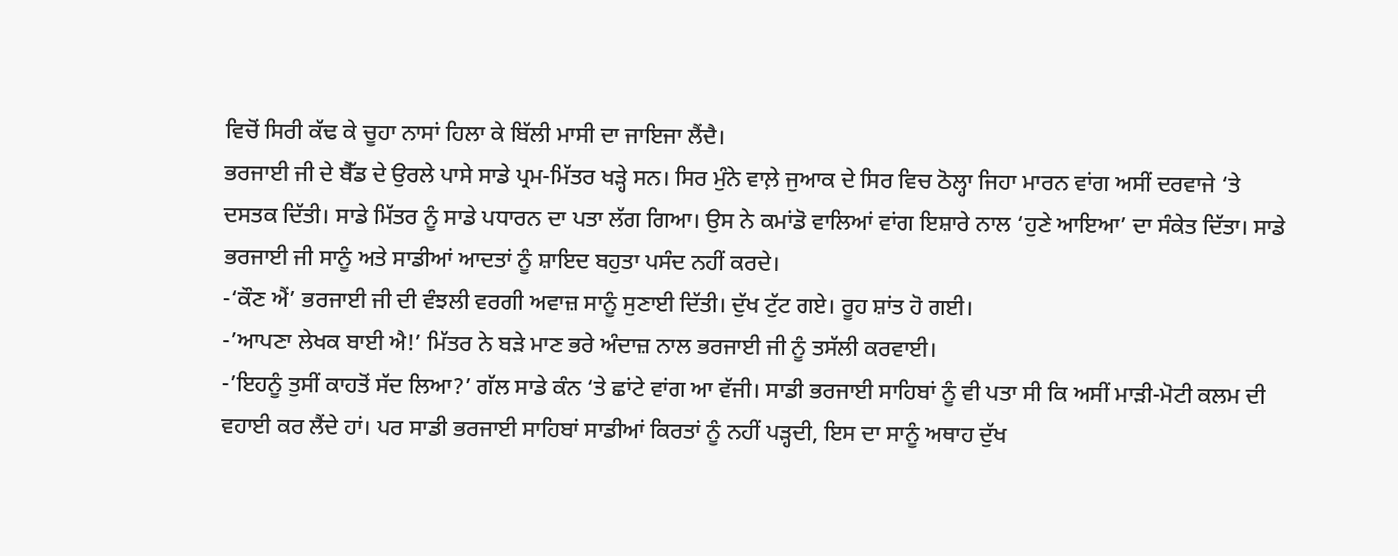ਵਿਚੋਂ ਸਿਰੀ ਕੱਢ ਕੇ ਚੂਹਾ ਨਾਸਾਂ ਹਿਲਾ ਕੇ ਬਿੱਲੀ ਮਾਸੀ ਦਾ ਜਾਇਜਾ ਲੈਂਦੈ।
ਭਰਜਾਈ ਜੀ ਦੇ ਬੈੱਡ ਦੇ ਉਰਲੇ ਪਾਸੇ ਸਾਡੇ ਪ੍ਰਮ-ਮਿੱਤਰ ਖੜ੍ਹੇ ਸਨ। ਸਿਰ ਮੁੰਨੇ ਵਾਲ਼ੇ ਜੁਆਕ ਦੇ ਸਿਰ ਵਿਚ ਠੋਲ੍ਹਾ ਜਿਹਾ ਮਾਰਨ ਵਾਂਗ ਅਸੀਂ ਦਰਵਾਜੇ ‘ਤੇ ਦਸਤਕ ਦਿੱਤੀ। ਸਾਡੇ ਮਿੱਤਰ ਨੂੰ ਸਾਡੇ ਪਧਾਰਨ ਦਾ ਪਤਾ ਲੱਗ ਗਿਆ। ਉਸ ਨੇ ਕਮਾਂਡੋ ਵਾਲਿਆਂ ਵਾਂਗ ਇਸ਼ਾਰੇ ਨਾਲ ‘ਹੁਣੇ ਆਇਆ’ ਦਾ ਸੰਕੇਤ ਦਿੱਤਾ। ਸਾਡੇ ਭਰਜਾਈ ਜੀ ਸਾਨੂੰ ਅਤੇ ਸਾਡੀਆਂ ਆਦਤਾਂ ਨੂੰ ਸ਼ਾਇਦ ਬਹੁਤਾ ਪਸੰਦ ਨਹੀਂ ਕਰਦੇ।
-‘ਕੌਣ ਐਂ’ ਭਰਜਾਈ ਜੀ ਦੀ ਵੰਝਲੀ ਵਰਗੀ ਅਵਾਜ਼ ਸਾਨੂੰ ਸੁਣਾਈ ਦਿੱਤੀ। ਦੁੱਖ ਟੁੱਟ ਗਏ। ਰੂਹ ਸ਼ਾਂਤ ਹੋ ਗਈ।
-’ਆਪਣਾ ਲੇਖਕ ਬਾਈ ਐ!’ ਮਿੱਤਰ ਨੇ ਬੜੇ ਮਾਣ ਭਰੇ ਅੰਦਾਜ਼ ਨਾਲ ਭਰਜਾਈ ਜੀ ਨੂੰ ਤਸੱਲੀ ਕਰਵਾਈ।
-’ਇਹਨੂੰ ਤੁਸੀਂ ਕਾਹਤੋਂ ਸੱਦ ਲਿਆ?’ ਗੱਲ ਸਾਡੇ ਕੰਨ ‘ਤੇ ਛਾਂਟੇ ਵਾਂਗ ਆ ਵੱਜੀ। ਸਾਡੀ ਭਰਜਾਈ ਸਾਹਿਬਾਂ ਨੂੰ ਵੀ ਪਤਾ ਸੀ ਕਿ ਅਸੀਂ ਮਾੜੀ-ਮੋਟੀ ਕਲਮ ਦੀ ਵਹਾਈ ਕਰ ਲੈਂਦੇ ਹਾਂ। ਪਰ ਸਾਡੀ ਭਰਜਾਈ ਸਾਹਿਬਾਂ ਸਾਡੀਆਂ ਕਿਰਤਾਂ ਨੂੰ ਨਹੀਂ ਪੜ੍ਹਦੀ, ਇਸ ਦਾ ਸਾਨੂੰ ਅਥਾਹ ਦੁੱਖ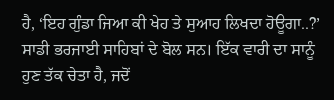ਹੈ, ‘ਇਹ ਗੁੰਡਾ ਜਿਆ ਕੀ ਖੇਹ ਤੇ ਸੁਆਹ ਲਿਖਦਾ ਹੋਊਗਾ..?’ ਸਾਡੀ ਭਰਜਾਈ ਸਾਹਿਬਾਂ ਦੇ ਬੋਲ ਸਨ। ਇੱਕ ਵਾਰੀ ਦਾ ਸਾਨੂੰ ਹੁਣ ਤੱਕ ਚੇਤਾ ਹੈ, ਜਦੋਂ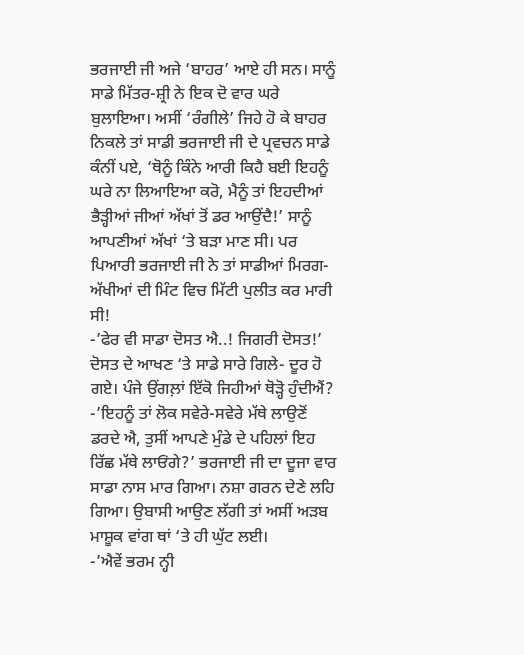ਭਰਜਾਈ ਜੀ ਅਜੇ ‘ਬਾਹਰ’ ਆਏ ਹੀ ਸਨ। ਸਾਨੂੰ ਸਾਡੇ ਮਿੱਤਰ-ਸ਼੍ਰੀ ਨੇ ਇਕ ਦੋ ਵਾਰ ਘਰੇ ਬੁਲਾਇਆ। ਅਸੀਂ ‘ਰੰਗੀਲੇ’ ਜਿਹੇ ਹੋ ਕੇ ਬਾਹਰ ਨਿਕਲੇ ਤਾਂ ਸਾਡੀ ਭਰਜਾਈ ਜੀ ਦੇ ਪ੍ਰਵਚਨ ਸਾਡੇ ਕੰਨੀਂ ਪਏ, ‘ਥੋਨੂੰ ਕਿੰਨੇ ਆਰੀ ਕਿਹੈ ਬਈ ਇਹਨੂੰ ਘਰੇ ਨਾ ਲਿਆਇਆ ਕਰੋ, ਮੈਨੂੰ ਤਾਂ ਇਹਦੀਆਂ ਭੈੜ੍ਹੀਆਂ ਜੀਆਂ ਅੱਖਾਂ ਤੋਂ ਡਰ ਆਉਂਦੈ!’ ਸਾਨੂੰ ਆਪਣੀਆਂ ਅੱਖਾਂ ‘ਤੇ ਬੜਾ ਮਾਣ ਸੀ। ਪਰ ਪਿਆਰੀ ਭਰਜਾਈ ਜੀ ਨੇ ਤਾਂ ਸਾਡੀਆਂ ਮਿਰਗ-ਅੱਖੀਆਂ ਦੀ ਮਿੰਟ ਵਿਚ ਮਿੱਟੀ ਪੁਲੀਤ ਕਰ ਮਾਰੀ ਸੀ!
-’ਫੇਰ ਵੀ ਸਾਡਾ ਦੋਸਤ ਐ..! ਜਿਗਰੀ ਦੋਸਤ!’ ਦੋਸਤ ਦੇ ਆਖਣ ‘ਤੇ ਸਾਡੇ ਸਾਰੇ ਗਿਲੇ- ਦੂਰ ਹੋ ਗਏ। ਪੰਜੇ ਉਂਗਲ਼ਾਂ ਇੱਕੋ ਜਿਹੀਆਂ ਥੋੜ੍ਹੋ ਹੁੰਦੀਐਂ?
-’ਇਹਨੂੰ ਤਾਂ ਲੋਕ ਸਵੇਰੇ-ਸਵੇਰੇ ਮੱਥੇ ਲਾਉਣੋਂ ਡਰਦੇ ਐ, ਤੁਸੀਂ ਆਪਣੇ ਮੁੰਡੇ ਦੇ ਪਹਿਲਾਂ ਇਹ ਰਿੱਛ ਮੱਥੇ ਲਾਓਂਗੇ?’ ਭਰਜਾਈ ਜੀ ਦਾ ਦੂਜਾ ਵਾਰ ਸਾਡਾ ਨਾਸ ਮਾਰ ਗਿਆ। ਨਸ਼ਾ ਗਰਨ ਦੇਣੇ ਲਹਿ ਗਿਆ। ਉਬਾਸੀ ਆਉਣ ਲੱਗੀ ਤਾਂ ਅਸੀਂ ਅੜਬ ਮਾਸ਼ੂਕ ਵਾਂਗ ਥਾਂ ‘ਤੇ ਹੀ ਘੁੱਟ ਲਈ।
-’ਐਵੇਂ ਭਰਮ ਨ੍ਹੀ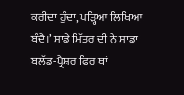ਕਰੀਦਾ ਹੁੰਦਾ, ਪੜ੍ਹਿਆ ਲਿਖਿਆ ਬੰਦੈ।’ ਸਾਡੇ ਮਿੱਤਰ ਦੀ ਨੇ ਸਾਡਾ ਬਲੱਡ-ਪ੍ਰੈਸ਼ਰ ਫਿਰ ਥਾਂ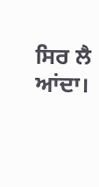ਸਿਰ ਲੈ ਆਂਦਾ।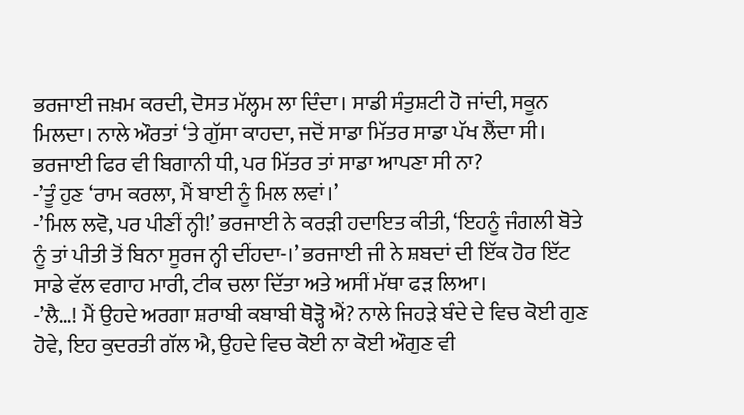ਭਰਜਾਈ ਜਖ਼ਮ ਕਰਦੀ, ਦੋਸਤ ਮੱਲ੍ਹਮ ਲਾ ਦਿੰਦਾ। ਸਾਡੀ ਸੰਤੁਸ਼ਟੀ ਹੋ ਜਾਂਦੀ, ਸਕੂਨ ਮਿਲਦਾ। ਨਾਲੇ ਔਰਤਾਂ ‘ਤੇ ਗੁੱਸਾ ਕਾਹਦਾ, ਜਦੋਂ ਸਾਡਾ ਮਿੱਤਰ ਸਾਡਾ ਪੱਖ ਲੈਂਦਾ ਸੀ। ਭਰਜਾਈ ਫਿਰ ਵੀ ਬਿਗਾਨੀ ਧੀ, ਪਰ ਮਿੱਤਰ ਤਾਂ ਸਾਡਾ ਆਪਣਾ ਸੀ ਨਾ?
-’ਤੂੰ ਹੁਣ ‘ਰਾਮ ਕਰਲਾ, ਮੈਂ ਬਾਈ ਨੂੰ ਮਿਲ ਲਵਾਂ।’
-’ਮਿਲ ਲਵੋ, ਪਰ ਪੀਣੀਂ ਨ੍ਹੀ!’ ਭਰਜਾਈ ਨੇ ਕਰੜੀ ਹਦਾਇਤ ਕੀਤੀ, ‘ਇਹਨੂੰ ਜੰਗਲੀ ਬੋਤੇ ਨੂੰ ਤਾਂ ਪੀਤੀ ਤੋਂ ਬਿਨਾ ਸੂਰਜ ਨ੍ਹੀ ਦੀਂਹਦਾ-।’ ਭਰਜਾਈ ਜੀ ਨੇ ਸ਼ਬਦਾਂ ਦੀ ਇੱਕ ਹੋਰ ਇੱਟ ਸਾਡੇ ਵੱਲ ਵਗਾਹ ਮਾਰੀ, ਟੀਕ ਚਲਾ ਦਿੱਤਾ ਅਤੇ ਅਸੀਂ ਮੱਥਾ ਫੜ ਲਿਆ।
-’ਲੈ…! ਮੈਂ ਉਹਦੇ ਅਰਗਾ ਸ਼ਰਾਬੀ ਕਬਾਬੀ ਥੋੜ੍ਹੋ ਐਂ? ਨਾਲੇ ਜਿਹੜੇ ਬੰਦੇ ਦੇ ਵਿਚ ਕੋਈ ਗੁਣ ਹੋਵੇ, ਇਹ ਕੁਦਰਤੀ ਗੱਲ ਐ, ਉਹਦੇ ਵਿਚ ਕੋਈ ਨਾ ਕੋਈ ਔਗੁਣ ਵੀ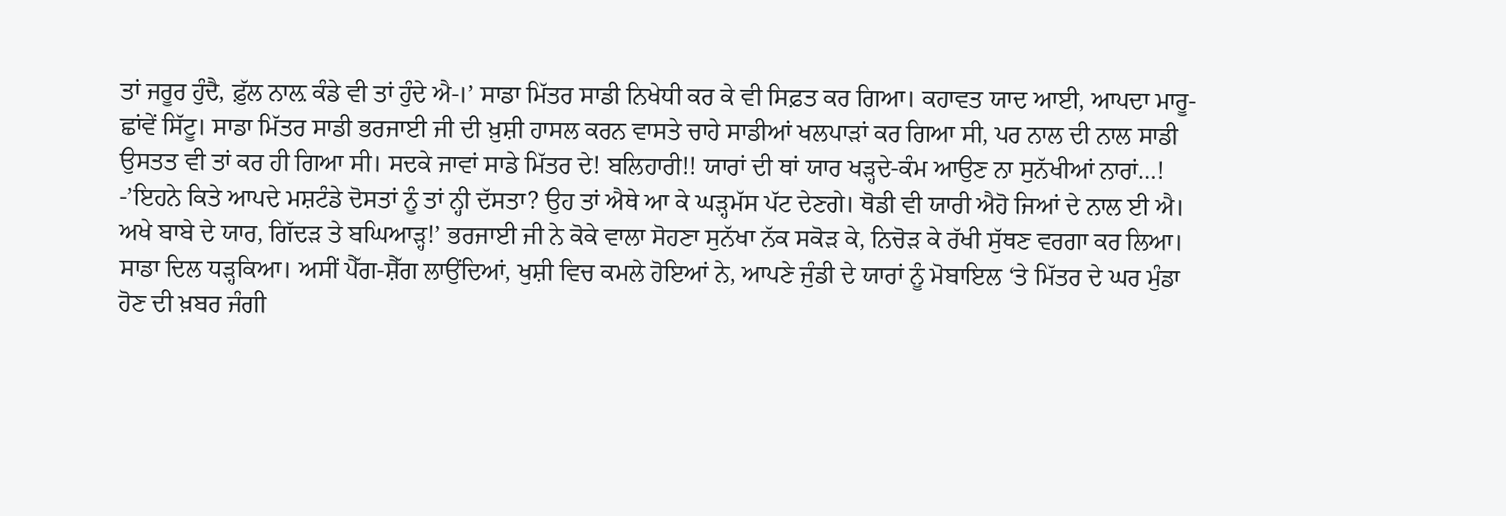ਤਾਂ ਜਰੂਰ ਹੁੰਦੈ, ਫ਼ੁੱਲ ਨਾਲ਼ ਕੰਡੇ ਵੀ ਤਾਂ ਹੁੰਦੇ ਐ-।’ ਸਾਡਾ ਮਿੱਤਰ ਸਾਡੀ ਨਿਖੇਧੀ ਕਰ ਕੇ ਵੀ ਸਿਫ਼ਤ ਕਰ ਗਿਆ। ਕਹਾਵਤ ਯਾਦ ਆਈ, ਆਪਦਾ ਮਾਰੂ-ਛਾਂਵੇਂ ਸਿੱਟੂ। ਸਾਡਾ ਮਿੱਤਰ ਸਾਡੀ ਭਰਜਾਈ ਜੀ ਦੀ ਖ਼ੁਸ਼ੀ ਹਾਸਲ ਕਰਨ ਵਾਸਤੇ ਚਾਹੇ ਸਾਡੀਆਂ ਖਲਪਾੜਾਂ ਕਰ ਗਿਆ ਸੀ, ਪਰ ਨਾਲ ਦੀ ਨਾਲ ਸਾਡੀ ਉਸਤਤ ਵੀ ਤਾਂ ਕਰ ਹੀ ਗਿਆ ਸੀ। ਸਦਕੇ ਜਾਵਾਂ ਸਾਡੇ ਮਿੱਤਰ ਦੇ! ਬਲਿਹਾਰੀ!! ਯਾਰਾਂ ਦੀ ਥਾਂ ਯਾਰ ਖੜ੍ਹਦੇ-ਕੰਮ ਆਉਣ ਨਾ ਸੁਨੱਖੀਆਂ ਨਾਰਾਂ…!
-’ਇਹਨੇ ਕਿਤੇ ਆਪਦੇ ਮਸ਼ਟੰਡੇ ਦੋਸਤਾਂ ਨੂੰ ਤਾਂ ਨ੍ਹੀ ਦੱਸਤਾ? ਉਹ ਤਾਂ ਐਥੇ ਆ ਕੇ ਘੜ੍ਹਮੱਸ ਪੱਟ ਦੇਣਗੇ। ਥੋਡੀ ਵੀ ਯਾਰੀ ਐਹੋ ਜਿਆਂ ਦੇ ਨਾਲ ਈ ਐ। ਅਖੇ ਬਾਬੇ ਦੇ ਯਾਰ, ਗਿੱਦੜ ਤੇ ਬਘਿਆੜ੍ਹ!’ ਭਰਜਾਈ ਜੀ ਨੇ ਕੋਕੇ ਵਾਲਾ ਸੋਹਣਾ ਸੁਨੱਖਾ ਨੱਕ ਸਕੋੜ ਕੇ, ਨਿਚੋੜ ਕੇ ਰੱਖੀ ਸੁੱਥਣ ਵਰਗਾ ਕਰ ਲਿਆ।
ਸਾਡਾ ਦਿਲ ਧੜ੍ਹਕਿਆ। ਅਸੀਂ ਪੈੱਗ-ਸ਼ੈੱਗ ਲਾਉਂਦਿਆਂ, ਖੁਸ਼ੀ ਵਿਚ ਕਮਲੇ ਹੋਇਆਂ ਨੇ, ਆਪਣੇ ਜੁੰਡੀ ਦੇ ਯਾਰਾਂ ਨੂੰ ਮੋਬਾਇਲ ‘ਤੇ ਮਿੱਤਰ ਦੇ ਘਰ ਮੁੰਡਾ ਹੋਣ ਦੀ ਖ਼ਬਰ ਜੰਗੀ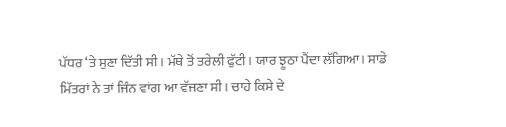ਪੱਧਰ ‘ਤੇ ਸੁਣਾ ਦਿੱਤੀ ਸੀ। ਮੱਥੇ ਤੋਂ ਤਰੇਲੀ ਫੁੱਟੀ। ਯਾਰ ਝੂਠਾ ਪੈਂਦਾ ਲੱਗਿਆ। ਸਾਡੇ ਮਿੱਤਰਾਂ ਨੇ ਤਾਂ ਜਿੰਨ ਵਾਂਗ ਆ ਵੱਜਣਾ ਸੀ। ਚਾਹੇ ਕਿਸੇ ਦੇ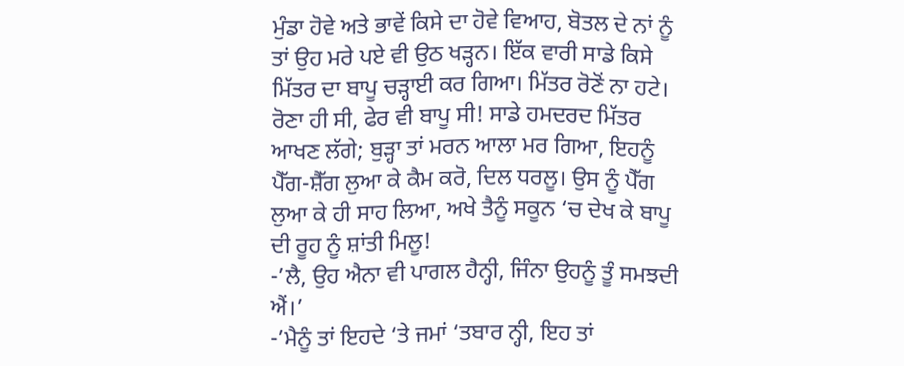ਮੁੰਡਾ ਹੋਵੇ ਅਤੇ ਭਾਵੇਂ ਕਿਸੇ ਦਾ ਹੋਵੇ ਵਿਆਹ, ਬੋਤਲ ਦੇ ਨਾਂ ਨੂੰ ਤਾਂ ਉਹ ਮਰੇ ਪਏ ਵੀ ਉਠ ਖੜ੍ਹਨ। ਇੱਕ ਵਾਰੀ ਸਾਡੇ ਕਿਸੇ ਮਿੱਤਰ ਦਾ ਬਾਪੂ ਚੜ੍ਹਾਈ ਕਰ ਗਿਆ। ਮਿੱਤਰ ਰੋਣੋਂ ਨਾ ਹਟੇ। ਰੋਣਾ ਹੀ ਸੀ, ਫੇਰ ਵੀ ਬਾਪੂ ਸੀ! ਸਾਡੇ ਹਮਦਰਦ ਮਿੱਤਰ ਆਖਣ ਲੱਗੇ; ਬੁੜ੍ਹਾ ਤਾਂ ਮਰਨ ਆਲਾ ਮਰ ਗਿਆ, ਇਹਨੂੰ ਪੈੱਗ-ਸ਼ੈੱਗ ਲੁਆ ਕੇ ਕੈਮ ਕਰੋ, ਦਿਲ ਧਰਲੂ। ਉਸ ਨੂੰ ਪੈੱਗ ਲੁਆ ਕੇ ਹੀ ਸਾਹ ਲਿਆ, ਅਖੇ ਤੈਨੂੰ ਸਕੂਨ ‘ਚ ਦੇਖ ਕੇ ਬਾਪੂ ਦੀ ਰੂਹ ਨੂੰ ਸ਼ਾਂਤੀ ਮਿਲੂ!
-’ਲੈ, ਉਹ ਐਨਾ ਵੀ ਪਾਗਲ ਹੈਨ੍ਹੀ, ਜਿੰਨਾ ਉਹਨੂੰ ਤੂੰ ਸਮਝਦੀ ਐਂ।’
-’ਮੈਨੂੰ ਤਾਂ ਇਹਦੇ ‘ਤੇ ਜਮਾਂ ‘ਤਬਾਰ ਨ੍ਹੀ, ਇਹ ਤਾਂ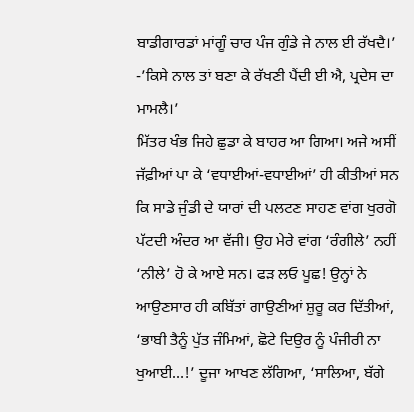ਬਾਡੀਗਾਰਡਾਂ ਮਾਂਗੂੰ ਚਾਰ ਪੰਜ ਗੁੰਡੇ ਜੇ ਨਾਲ ਈ ਰੱਖਦੈ।’
-’ਕਿਸੇ ਨਾਲ ਤਾਂ ਬਣਾ ਕੇ ਰੱਖਣੀ ਪੈਂਦੀ ਈ ਐ, ਪ੍ਰਦੇਸ ਦਾ ਮਾਮਲੈ।’
ਮਿੱਤਰ ਖੰਭ ਜਿਹੇ ਛੁਡਾ ਕੇ ਬਾਹਰ ਆ ਗਿਆ। ਅਜੇ ਅਸੀਂ ਜੱਫ਼ੀਆਂ ਪਾ ਕੇ ‘ਵਧਾਈਆਂ-ਵਧਾਈਆਂ’ ਹੀ ਕੀਤੀਆਂ ਸਨ ਕਿ ਸਾਡੇ ਜੁੰਡੀ ਦੇ ਯਾਰਾਂ ਦੀ ਪਲਟਣ ਸਾਹਣ ਵਾਂਗ ਖੁਰਗੋ ਪੱਟਦੀ ਅੰਦਰ ਆ ਵੱਜੀ। ਉਹ ਮੇਰੇ ਵਾਂਗ ‘ਰੰਗੀਲੇ’ ਨਹੀਂ ‘ਨੀਲੇ’ ਹੋ ਕੇ ਆਏ ਸਨ। ਫੜ ਲਓ ਪੂਛ! ਉਨ੍ਹਾਂ ਨੇ ਆਉਣਸਾਰ ਹੀ ਕਬਿੱਤਾਂ ਗਾਉਣੀਆਂ ਸ਼ੁਰੂ ਕਰ ਦਿੱਤੀਆਂ, ‘ਭਾਬੀ ਤੈਨੂੰ ਪੁੱਤ ਜੰਮਿਆਂ, ਛੋਟੇ ਦਿਉਰ ਨੂੰ ਪੰਜੀਰੀ ਨਾ ਖੁਆਈ…!’ ਦੂਜਾ ਆਖਣ ਲੱਗਿਆ, ‘ਸਾਲਿਆ, ਬੱਗੇ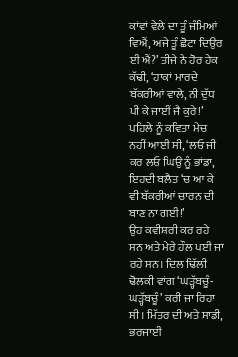ਕਾਂਵਾਂ ਵੇਲੇ ਦਾ ਤੂੰ ਜੰਮਿਆਂ ਵਿਐਂ, ਅਜੇ ਤੂੰ ਛੋਟਾ ਦਿਉਰ ਈ ਐਂ?’ ਤੀਜੇ ਨੇ ਹੋਰ ਹੇਕ ਕੱਢੀ, ‘ਹਾਕਾਂ ਮਾਰਦੇ ਬੱਕਰੀਆਂ ਵਾਲੇ, ਨੀ ਦੁੱਧ ਪੀ ਕੇ ਜਾਈਂ ਜੈ ਕੁਰੇ!’ ਪਹਿਲੇ ਨੂੰ ਕਵਿਤਾ ਮੇਚ ਨਹੀਂ ਆਈ ਸੀ, ‘ਲਓ ਜੀ ਕਰ ਲਓ ਘਿਉ ਨੂੰ ਭਾਂਡਾ, ਇਹਦੀ ਬਲੈਤ ‘ਚ ਆ ਕੇ ਵੀ ਬੱਕਰੀਆਂ ਚਾਰਨ ਦੀ ਬਾਣ ਨਾ ਗਈ!’
ਉਹ ਕਵੀਸ਼ਰੀ ਕਰ ਰਹੇ ਸਨ ਅਤੇ ਮੇਰੇ ਹੌਲ ਪਈ ਜਾ ਰਹੇ ਸਨ। ਦਿਲ ਢਿੱਲੀ ਢੋਲਕੀ ਵਾਂਗ ‘ਘੜ੍ਹੱਬਚੂੰ-ਘੜ੍ਹੱਬਚੂੰ’ ਕਰੀ ਜਾ ਰਿਹਾ ਸੀ। ਮਿੱਤਰ ਦੀ ਅਤੇ ਸਾਡੀ, ਭਰਜਾਈ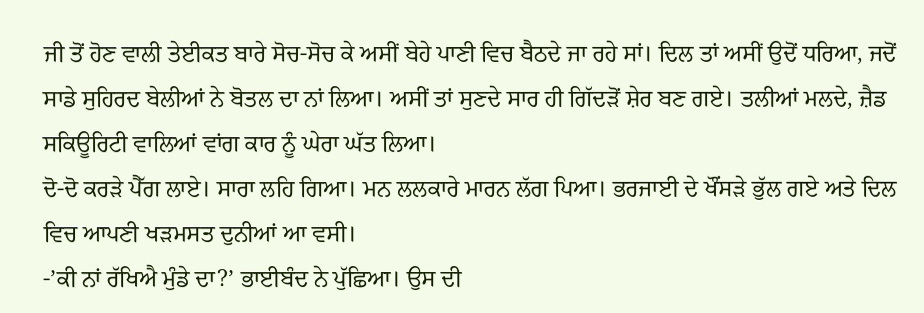ਜੀ ਤੋਂ ਹੋਣ ਵਾਲੀ ਤੇਈਕਤ ਬਾਰੇ ਸੋਚ-ਸੋਚ ਕੇ ਅਸੀਂ ਬੇਹੇ ਪਾਣੀ ਵਿਚ ਬੈਠਦੇ ਜਾ ਰਹੇ ਸਾਂ। ਦਿਲ ਤਾਂ ਅਸੀਂ ਉਦੋਂ ਧਰਿਆ, ਜਦੋਂ ਸਾਡੇ ਸੁਹਿਰਦ ਬੇਲੀਆਂ ਨੇ ਬੋਤਲ ਦਾ ਨਾਂ ਲਿਆ। ਅਸੀਂ ਤਾਂ ਸੁਣਦੇ ਸਾਰ ਹੀ ਗਿੱਦੜੋਂ ਸ਼ੇਰ ਬਣ ਗਏ। ਤਲੀਆਂ ਮਲਦੇ, ਜ਼ੈਡ ਸਕਿਊਰਿਟੀ ਵਾਲਿਆਂ ਵਾਂਗ ਕਾਰ ਨੂੰ ਘੇਰਾ ਘੱਤ ਲਿਆ।
ਦੋ-ਦੋ ਕਰੜੇ ਪੈੱਗ ਲਾਏ। ਸਾਰਾ ਲਹਿ ਗਿਆ। ਮਨ ਲਲਕਾਰੇ ਮਾਰਨ ਲੱਗ ਪਿਆ। ਭਰਜਾਈ ਦੇ ਖੌਂਸੜੇ ਭੁੱਲ ਗਏ ਅਤੇ ਦਿਲ ਵਿਚ ਆਪਣੀ ਖੜਮਸਤ ਦੁਨੀਆਂ ਆ ਵਸੀ।
-’ਕੀ ਨਾਂ ਰੱਖਿਐ ਮੁੰਡੇ ਦਾ?’ ਭਾਈਬੰਦ ਨੇ ਪੁੱਛਿਆ। ਉਸ ਦੀ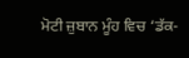ਮੋਟੀ ਜ਼ੁਬਾਨ ਮੂੰਹ ਵਿਚ ‘ਡੱਕ-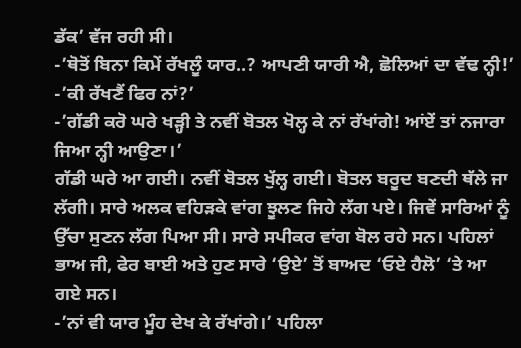ਡੱਕ’ ਵੱਜ ਰਹੀ ਸੀ।
-’ਥੋਤੋਂ ਬਿਨਾ ਕਿਮੇਂ ਰੱਖਲੂੰ ਯਾਰ..? ਆਪਣੀ ਯਾਰੀ ਐ, ਛੋਲਿਆਂ ਦਾ ਵੱਢ ਨ੍ਹੀ!’
-’ਕੀ ਰੱਖਣੈਂ ਫਿਰ ਨਾਂ?’
-’ਗੱਡੀ ਕਰੋ ਘਰੇ ਖੜ੍ਹੀ ਤੇ ਨਵੀਂ ਬੋਤਲ ਖੋਲ੍ਹ ਕੇ ਨਾਂ ਰੱਖਾਂਗੇ! ਆਂਏਂ ਤਾਂ ਨਜਾਰਾ ਜਿਆ ਨ੍ਹੀ ਆਉਣਾ।’
ਗੱਡੀ ਘਰੇ ਆ ਗਈ। ਨਵੀਂ ਬੋਤਲ ਖੁੱਲ੍ਹ ਗਈ। ਬੋਤਲ ਬਰੂਦ ਬਣਦੀ ਥੱਲੇ ਜਾ ਲੱਗੀ। ਸਾਰੇ ਅਲਕ ਵਹਿੜਕੇ ਵਾਂਗ ਝੂਲਣ ਜਿਹੇ ਲੱਗ ਪਏ। ਜਿਵੇਂ ਸਾਰਿਆਂ ਨੂੰ ਉੱਚਾ ਸੁਣਨ ਲੱਗ ਪਿਆ ਸੀ। ਸਾਰੇ ਸਪੀਕਰ ਵਾਂਗ ਬੋਲ ਰਹੇ ਸਨ। ਪਹਿਲਾਂ ਭਾਅ ਜੀ, ਫੇਰ ਬਾਈ ਅਤੇ ਹੁਣ ਸਾਰੇ ‘ਉਏ’ ਤੋਂ ਬਾਅਦ ‘ਓਏ ਹੈਲੋ’ ‘ਤੇ ਆ ਗਏ ਸਨ।
-’ਨਾਂ ਵੀ ਯਾਰ ਮੂੰਹ ਦੇਖ ਕੇ ਰੱਖਾਂਗੇ।’ ਪਹਿਲਾ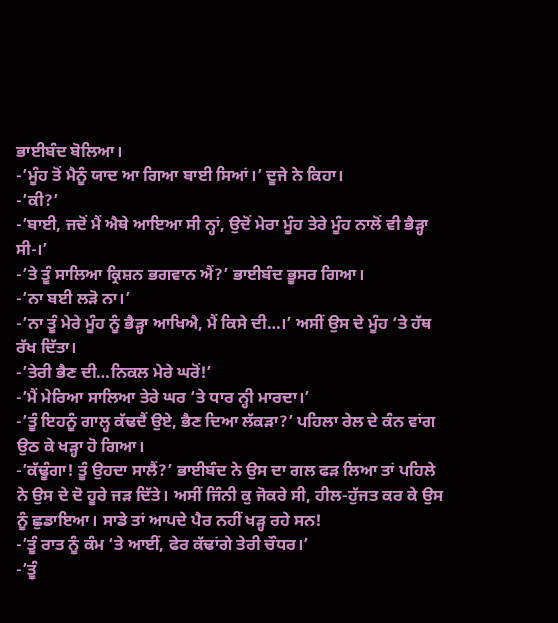ਭਾਈਬੰਦ ਬੋਲਿਆ।
-’ਮੂੰਹ ਤੋਂ ਮੈਨੂੰ ਯਾਦ ਆ ਗਿਆ ਬਾਈ ਸਿਆਂ।’ ਦੂਜੇ ਨੇ ਕਿਹਾ।
-’ਕੀ?’
-’ਬਾਈ, ਜਦੋਂ ਮੈਂ ਐਥੇ ਆਇਆ ਸੀ ਨ੍ਹਾਂ, ਉਦੋਂ ਮੇਰਾ ਮੂੰਹ ਤੇਰੇ ਮੂੰਹ ਨਾਲੋਂ ਵੀ ਭੈੜ੍ਹਾ ਸੀ-।’
-’ਤੇ ਤੂੰ ਸਾਲਿਆ ਕ੍ਰਿਸ਼ਨ ਭਗਵਾਨ ਐਂ?’ ਭਾਈਬੰਦ ਭੂਸਰ ਗਿਆ।
-’ਨਾ ਬਈ ਲੜੋ ਨਾ।’
-’ਨਾ ਤੂੰ ਮੇਰੇ ਮੂੰਹ ਨੂੰ ਭੈੜ੍ਹਾ ਆਖਿਐ, ਮੈਂ ਕਿਸੇ ਦੀ…।’ ਅਸੀਂ ਉਸ ਦੇ ਮੂੰਹ ‘ਤੇ ਹੱਥ ਰੱਖ ਦਿੱਤਾ।
-’ਤੇਰੀ ਭੈਣ ਦੀ…ਨਿਕਲ ਮੇਰੇ ਘਰੋਂ!’
-’ਮੈਂ ਮੇਰਿਆ ਸਾਲਿਆ ਤੇਰੇ ਘਰ ‘ਤੇ ਧਾਰ ਨ੍ਹੀ ਮਾਰਦਾ।’
-’ਤੂੰ ਇਹਨੂੰ ਗਾਲ੍ਹ ਕੱਢਦੈਂ ਉਏ, ਭੈਣ ਦਿਆ ਲੱਕੜਾ?’ ਪਹਿਲਾ ਰੇਲ ਦੇ ਕੰਨ ਵਾਂਗ ਉਠ ਕੇ ਖੜ੍ਹਾ ਹੋ ਗਿਆ।
-’ਕੱਢੂੰਗਾ! ਤੂੰ ਉਹਦਾ ਸਾਲੈਂ?’ ਭਾਈਬੰਦ ਨੇ ਉਸ ਦਾ ਗਲ ਫੜ ਲਿਆ ਤਾਂ ਪਹਿਲੇ ਨੇ ਉਸ ਦੇ ਦੋ ਹੂਰੇ ਜੜ ਦਿੱਤੇ। ਅਸੀਂ ਜਿੰਨੀ ਕੁ ਜੋਕਰੇ ਸੀ, ਹੀਲ-ਹੁੱਜਤ ਕਰ ਕੇ ਉਸ ਨੂੰ ਛੁਡਾਇਆ। ਸਾਡੇ ਤਾਂ ਆਪਦੇ ਪੈਰ ਨਹੀਂ ਖੜ੍ਹ ਰਹੇ ਸਨ!
-’ਤੂੰ ਰਾਤ ਨੂੰ ਕੰਮ ‘ਤੇ ਆਈਂ, ਫੇਰ ਕੱਢਾਂਗੇ ਤੇਰੀ ਚੌਧਰ।’
-’ਤੂੰ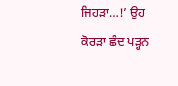ਜਿਹੜਾ…!’ ਉਹ ਕੋਰੜਾ ਛੰਦ ਪੜ੍ਹਨ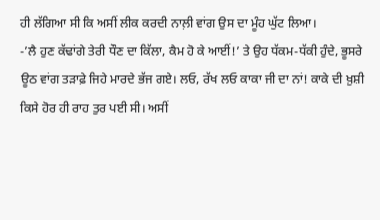ਹੀ ਲੱਗਿਆ ਸੀ ਕਿ ਅਸੀਂ ਲੀਕ ਕਰਦੀ ਨਾਲ਼ੀ ਵਾਂਗ ਉਸ ਦਾ ਮੂੰਹ ਘੁੱਟ ਲਿਆ।
-’ਲੈ ਹੁਣ ਕੱਢਾਂਗੇ ਤੇਰੀ ਧੌਣ ਦਾ ਕਿੱਲਾ, ਕੈਮ ਹੋ ਕੇ ਆਈਂ!’ ਤੇ ਉਹ ਧੱਕਮ-ਧੱਕੀ ਹੁੰਦੇ, ਭੂਸਰੇ ਊਠ ਵਾਂਗ ਤੜਾਫ਼ੇ ਜਿਹੇ ਮਾਰਦੇ ਭੱਜ ਗਏ। ਲਓ, ਰੱਖ ਲਓ ਕਾਕਾ ਜੀ ਦਾ ਨਾਂ! ਕਾਕੇ ਦੀ ਖ਼ੁਸ਼ੀ ਕਿਸੇ ਹੋਰ ਹੀ ਰਾਹ ਤੁਰ ਪਈ ਸੀ। ਅਸੀਂ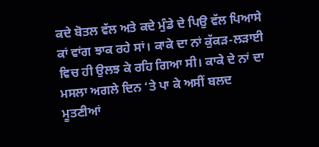ਕਦੇ ਬੋਤਲ ਵੱਲ ਅਤੇ ਕਦੇ ਮੁੰਡੇ ਦੇ ਪਿਉ ਵੱਲ ਪਿਆਸੇ ਕਾਂ ਵਾਂਗ ਝਾਕ ਰਹੇ ਸਾਂ। ਕਾਕੇ ਦਾ ਨਾਂ ਕੁੱਕੜ-ਲੜਾਈ ਵਿਚ ਹੀ ਉਲਝ ਕੇ ਰਹਿ ਗਿਆ ਸੀ। ਕਾਕੇ ਦੇ ਨਾਂ ਦਾ ਮਸਲਾ ਅਗਲੇ ਦਿਨ ‘ਤੇ ਪਾ ਕੇ ਅਸੀਂ ਬਲਦ ਮੂਤਣੀਆਂ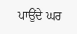ਪਾਉਂਦੇ ਘਰ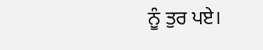ਨੂੰ ਤੁਰ ਪਏ।